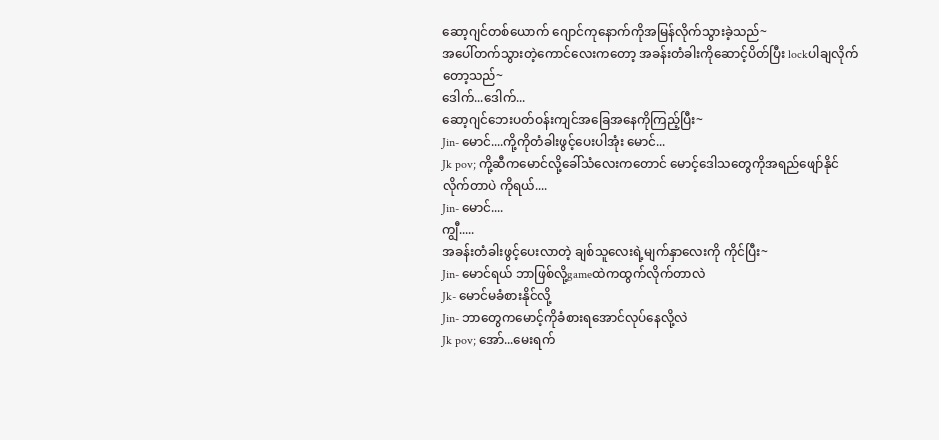ဆော့ဂျင်တစ်ယောက် ဂျောင်ကုနောက်ကိုအမြန်လိုက်သွားခဲ့သည်~
အပေါ်တက်သွားတဲ့ကောင်လေးကတော့ အခန်းတံခါးကိုဆောင့်ပိတ်ပြီး lockပါချလိုက်တော့သည်~
ဒေါက်...ဒေါက်...
ဆော့ဂျင်ဘေးပတ်ဝန်းကျင်အခြေအနေကိုကြည့်ပြီး~
Jin- မောင်....ကို့ကိုတံခါးဖွင့်ပေးပါအုံး မောင်...
Jk pov; ကို့ဆီကမောင်လို့ခေါ်သံလေးကတောင် မောင့်ဒေါသတွေကိုအရည်ဖျော်နိုင်လိုက်တာပဲ ကိုရယ်....
Jin- မောင်....
ကျွီ.....
အခန်းတံခါးဖွင့်ပေးလာတဲ့ ချစ်သူလေးရဲ့မျက်နှာလေးကို ကိုင်ပြီး~
Jin- မောင်ရယ် ဘာဖြစ်လို့gameထဲကထွက်လိုက်တာလဲ
Jk- မောင်မခံစားနိုင်လို့
Jin- ဘာတွေကမောင့်ကိုခံစားရအောင်လုပ်နေလို့လဲ
Jk pov; အော်...မေးရက်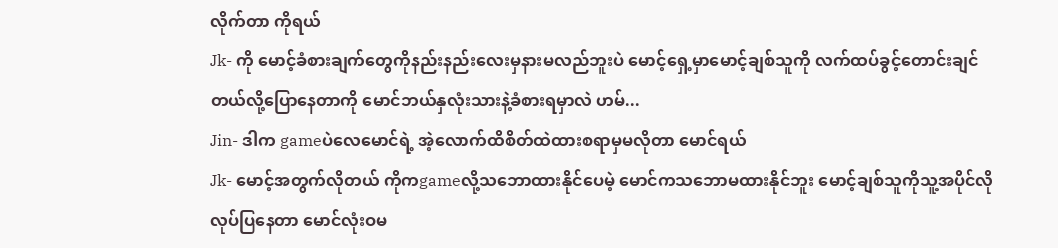လိုက်တာ ကိုရယ်
Jk- ကို မောင့်ခံစားချက်တွေကိုနည်းနည်းလေးမှနားမလည်ဘူးပဲ မောင့်ရှေ့မှာမောင့်ချစ်သူကို လက်ထပ်ခွင့်တောင်းချင်တယ်လို့ပြောနေတာကို မောင်ဘယ်နှလုံးသားနဲ့ခံစားရမှာလဲ ဟမ်...
Jin- ဒါက gameပဲလေမောင်ရဲ့ အဲ့လောက်ထိစိတ်ထဲထားစရာမှမလိုတာ မောင်ရယ်
Jk- မောင့်အတွက်လိုတယ် ကိုကgameလို့သဘောထားနိုင်ပေမဲ့ မောင်ကသဘောမထားနိုင်ဘူး မောင့်ချစ်သူကိုသူ့အပိုင်လိုလုပ်ပြနေတာ မောင်လုံးဝမ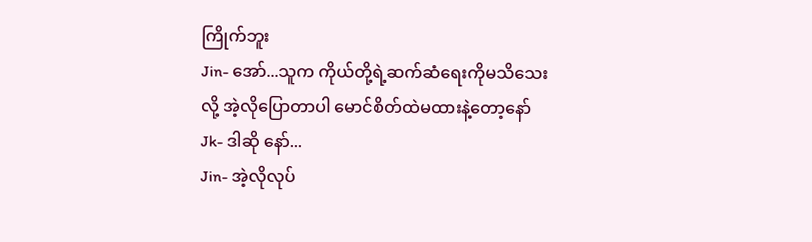ကြိုက်ဘူး
Jin- အော်...သူက ကိုယ်တို့ရဲ့ဆက်ဆံရေးကိုမသိသေးလို့ အဲ့လိုပြောတာပါ မောင်စိတ်ထဲမထားနဲ့တော့နော်
Jk- ဒါဆို နော်...
Jin- အဲ့လိုလုပ်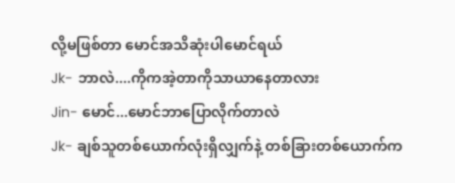လို့မဖြစ်တာ မောင်အသိဆုံးပါမောင်ရယ်
Jk- ဘာလဲ....ကိုကအဲ့တာကိုသာယာနေတာလား
Jin- မောင်...မောင်ဘာပြောလိုက်တာလဲ
Jk- ချစ်သူတစ်ယောက်လုံးရှိလျှက်နဲ့ တစ်ခြားတစ်ယောက်က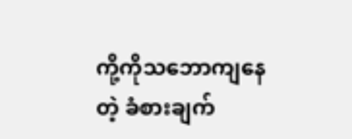ကို့ကိုသဘောကျနေတဲ့ ခံစားချက်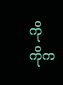ကို ကိုက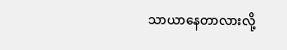သာယာနေတာလားလို့